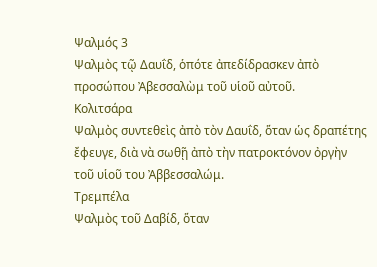Ψαλμός 3
Ψαλμὸς τῷ Δαυΐδ, ὁπότε ἀπεδίδρασκεν ἀπὸ προσώπου Ἀβεσσαλὼμ τοῦ υἱοῦ αὐτοῦ.
Κολιτσάρα
Ψαλμὸς συντεθεὶς ἀπὸ τὸν Δαυΐδ, ὅταν ὡς δραπέτης ἔφευγε, διὰ νὰ σωθῇ ἀπὸ τὴν πατροκτόνον ὀργὴν τοῦ υἱοῦ του Ἀββεσσαλώμ.
Τρεμπέλα
Ψαλμὸς τοῦ Δαβίδ, ὅταν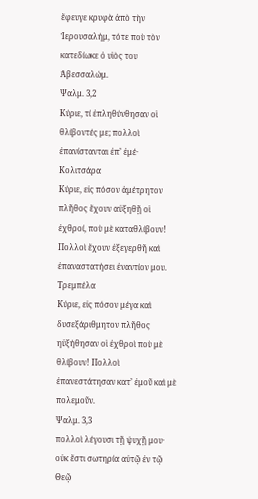ἔφευγε κρυφὰ ἀπὸ τὴν Ἱερουσαλήμ, τότε ποὺ τὸν κατεδίωκε ὁ υἱὸς του Ἀβεσσαλώμ.
Ψαλμ. 3,2
Κύριε, τί ἐπληθύνθησαν οἱ θλίβοντές με; πολλοὶ ἐπανίστανται ἐπ’ ἐμέ·
Κολιτσάρα
Κύριε, εἰς πόσον ἀμέτρητον πλῆθος ἔχουν αὐξηθῇ οἱ ἐχθροί, ποὺ μὲ καταθλίβουν! Πολλοὶ ἔχουν ἐξεγερθῆ καὶ ἐπαναστατήσει ἐναντίον μου.
Τρεμπέλα
Κύριε, εἰς πόσον μέγα καὶ δυσεξάριθμητον πλῆθος ηὐξήθησαν οἱ ἐχθροὶ ποὺ μὲ θλίβουν! Πολλοὶ ἐπανεστάτησαν κατ’ ἐμοῦ καὶ μὲ πολεμοῦν.
Ψαλμ. 3,3
πολλοὶ λέγουσι τῇ ψυχῇ μου· οὐκ ἔστι σωτηρία αὐτῷ ἐν τῷ Θεῷ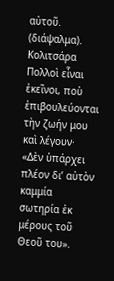αὐτοῦ. (διάψαλμα).
Κολιτσάρα
Πολλοὶ εἶναι ἐκεῖνοι, ποὺ ἐπιβουλεύονται τὴν ζωήν μου καὶ λέγουν· «Δὲν ὑπάρχει πλέον δι’ αὐτὸν καμμία σωτηρία ἐκ μέρους τοῦ Θεοῦ του».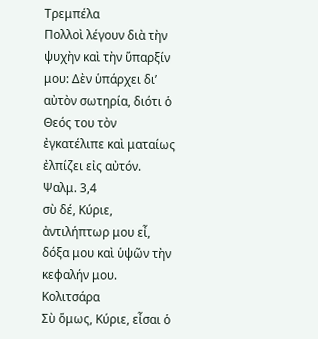Τρεμπέλα
Πολλοὶ λέγουν διὰ τὴν ψυχὴν καὶ τὴν ὕπαρξίν μου: Δὲν ὑπάρχει δι’ αὐτὸν σωτηρία, διότι ὁ Θεός του τὸν ἐγκατέλιπε καὶ ματαίως ἐλπίζει εἰς αὐτόν.
Ψαλμ. 3,4
σὺ δέ, Κύριε, ἀντιλήπτωρ μου εἶ, δόξα μου καὶ ὑψῶν τὴν κεφαλήν μου.
Κολιτσάρα
Σὺ ὅμως, Κύριε, εἶσαι ὁ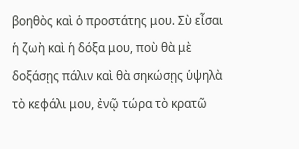βοηθὸς καὶ ὁ προστάτης μου. Σὺ εἶσαι ἡ ζωὴ καὶ ἡ δόξα μου, ποὺ θὰ μὲ δοξάσῃς πάλιν καὶ θὰ σηκώσῃς ὑψηλὰ τὸ κεφάλι μου, ἐνῷ τώρα τὸ κρατῶ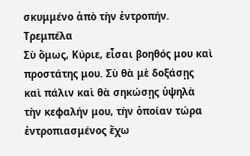σκυμμένο ἀπὸ τὴν ἐντροπήν.
Τρεμπέλα
Σὺ ὅμως, Κύριε, εἶσαι βοηθός μου καὶ προστάτης μου. Σὺ θὰ μὲ δοξάσῃς καὶ πάλιν καὶ θὰ σηκώσῃς ὑψηλὰ τὴν κεφαλήν μου, τὴν ὁποίαν τώρα ἐντροπιασμένος ἔχω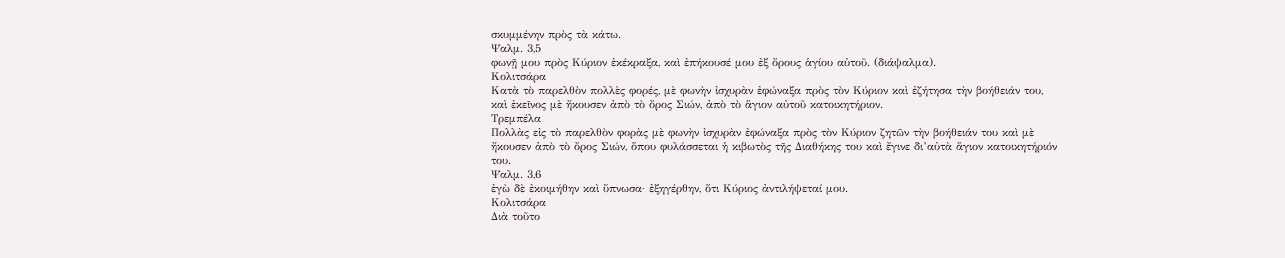σκυμμένην πρὸς τὰ κάτω.
Ψαλμ. 3,5
φωνῇ μου πρὸς Κύριον ἐκέκραξα, καὶ ἐπήκουσέ μου ἐξ ὄρους ἁγίου αὐτοῦ. (διάψαλμα).
Κολιτσάρα
Κατὰ τὸ παρελθὸν πολλὲς φορές, μὲ φωνὴν ἰσχυρὰν ἐφώναξα πρὸς τὸν Κύριον καὶ ἐζήτησα τὴν βοήθειάν του, καὶ ἐκεῖνος μὲ ἤκουσεν ἀπὸ τὸ ὄρος Σιών, ἀπὸ τὸ ἅγιον αὐτοῦ κατοικητήριον.
Τρεμπέλα
Πολλὰς εἰς τὸ παρελθὸν φορὰς μὲ φωνὴν ἰσχυρὰν ἐφώναξα πρὸς τὸν Κύριον ζητῶν τὴν βοήθειάν του καὶ μὲ ἤκουσεν ἀπὸ τὸ ὄρος Σιών, ὅπου φυλάσσεται ἡ κιβωτὸς τῆς Διαθήκης του καὶ ἔγινε δι’αὐτὰ ἅγιον κατοικητήριόν του.
Ψαλμ. 3,6
ἐγὼ δὲ ἐκοιμήθην καὶ ὕπνωσα· ἐξηγέρθην, ὅτι Κύριος ἀντιλήψεταί μου.
Κολιτσάρα
Διὰ τοῦτο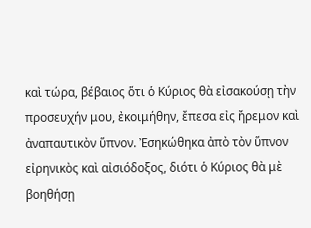καὶ τώρα, βέβαιος ὅτι ὁ Κύριος θὰ εἰσακούσῃ τὴν προσευχήν μου, ἐκοιμήθην, ἔπεσα εἰς ἤρεμον καὶ ἀναπαυτικὸν ὕπνον. Ἐσηκώθηκα ἀπὸ τὸν ὕπνον εἰρηνικὸς καὶ αἰσιόδοξος, διότι ὁ Κύριος θὰ μὲ βοηθήσῃ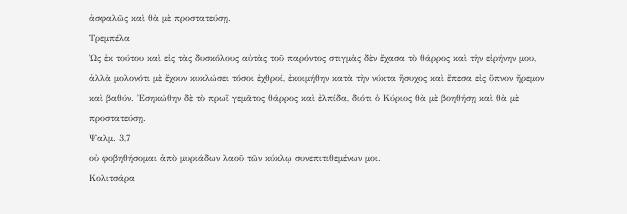ἀσφαλῶς καὶ θὰ μὲ προστατεύσῃ.
Τρεμπέλα
Ὡς ἐκ τούτου καὶ εἰς τὰς δυσκόλους αὐτὰς τοῦ παρόντος στιγμὰς δὲν ἔχασα τὸ θάρρος καὶ τὴν εἰρήνην μου, ἀλλὰ μολονότι μὲ ἔχουν κυκλώσει τόσοι ἐχθροί, ἐκοιμήθην κατὰ τὴν νύκτα ἥσυχος καὶ ἔπεσα εἰς ὕπνον ἤρεμον καὶ βαθύν. Ἐσηκώθην δὲ τὸ πρωῒ γεμᾶτος θάρρος καὶ ἐλπίδα, διότι ὁ Κύριος θὰ μὲ βοηθήσῃ καὶ θὰ μὲ προστατεύσῃ.
Ψαλμ. 3,7
οὐ φοβηθήσομαι ἀπὸ μυριάδων λαοῦ τῶν κύκλῳ συνεπιτιθεμένων μοι.
Κολιτσάρα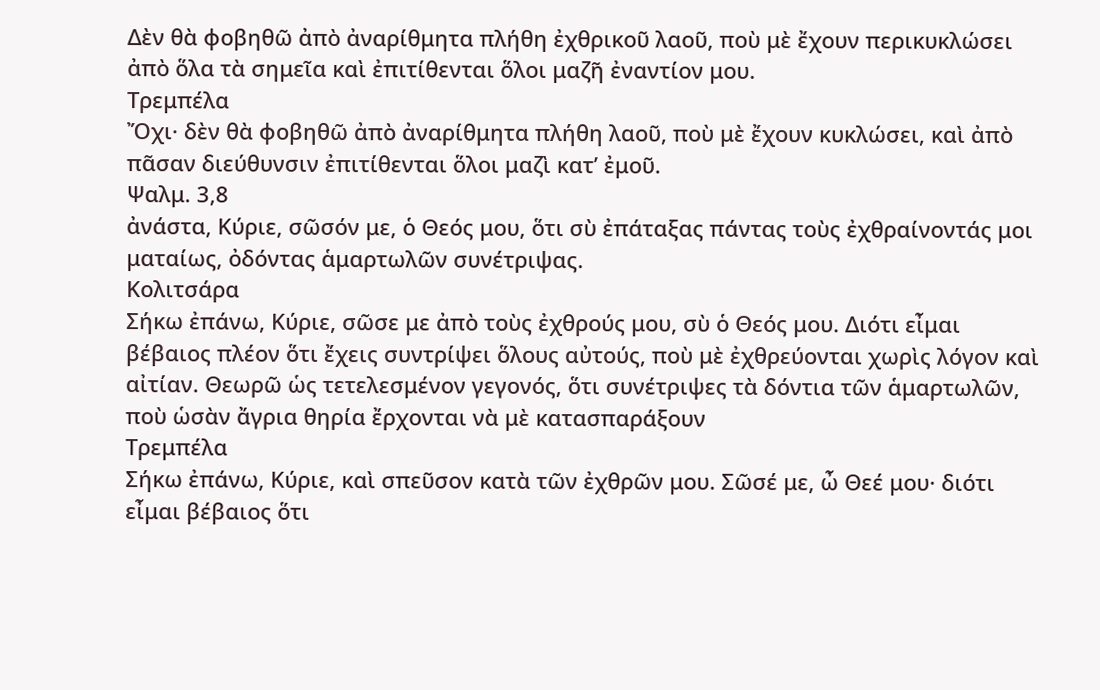Δὲν θὰ φοβηθῶ ἀπὸ ἀναρίθμητα πλήθη ἐχθρικοῦ λαοῦ, ποὺ μὲ ἔχουν περικυκλώσει ἀπὸ ὅλα τὰ σημεῖα καὶ ἐπιτίθενται ὅλοι μαζῆ ἐναντίον μου.
Τρεμπέλα
Ὄχι· δὲν θὰ φοβηθῶ ἀπὸ ἀναρίθμητα πλήθη λαοῦ, ποὺ μὲ ἔχουν κυκλώσει, καὶ ἀπὸ πᾶσαν διεύθυνσιν ἐπιτίθενται ὅλοι μαζὶ κατ’ ἐμοῦ.
Ψαλμ. 3,8
ἀνάστα, Κύριε, σῶσόν με, ὁ Θεός μου, ὅτι σὺ ἐπάταξας πάντας τοὺς ἐχθραίνοντάς μοι ματαίως, ὀδόντας ἁμαρτωλῶν συνέτριψας.
Κολιτσάρα
Σήκω ἐπάνω, Κύριε, σῶσε με ἀπὸ τοὺς ἐχθρούς μου, σὺ ὁ Θεός μου. Διότι εἶμαι βέβαιος πλέον ὅτι ἔχεις συντρίψει ὅλους αὐτούς, ποὺ μὲ ἐχθρεύονται χωρὶς λόγον καὶ αἰτίαν. Θεωρῶ ὡς τετελεσμένον γεγονός, ὅτι συνέτριψες τὰ δόντια τῶν ἁμαρτωλῶν, ποὺ ὡσὰν ἄγρια θηρία ἔρχονται νὰ μὲ κατασπαράξουν
Τρεμπέλα
Σήκω ἐπάνω, Κύριε, καὶ σπεῦσον κατὰ τῶν ἐχθρῶν μου. Σῶσέ με, ὦ Θεέ μου· διότι εἶμαι βέβαιος ὅτι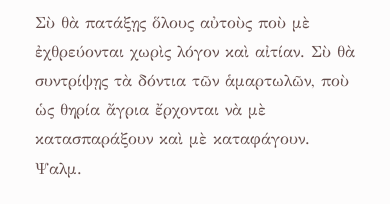Σὺ θὰ πατάξῃς ὅλους αὐτοὺς ποὺ μὲ ἐχθρεύονται χωρὶς λόγον καὶ αἰτίαν. Σὺ θὰ συντρίψῃς τὰ δόντια τῶν ἁμαρτωλῶν, ποὺ ὡς θηρία ἄγρια ἔρχονται νὰ μὲ κατασπαράξουν καὶ μὲ καταφάγουν.
Ψαλμ.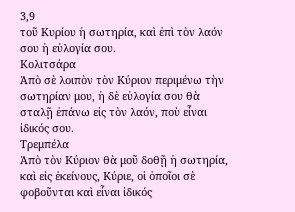3,9
τοῦ Κυρίου ἡ σωτηρία, καὶ ἐπὶ τὸν λαόν σου ἡ εὐλογία σου.
Κολιτσάρα
Ἀπὸ σὲ λοιπὸν τὸν Κύριον περιμένω τὴν σωτηρίαν μου, ἡ δὲ εὐλογία σου θὰ σταλῇ ἐπάνω εἰς τὸν λαόν, ποὺ εἶναι ἰδικός σου.
Τρεμπέλα
Ἀπὸ τὸν Κύριον θὰ μοῦ δοθῇ ἡ σωτηρία, καὶ εἰς ἐκείνους, Κύριε, οἱ ὁποῖοι σὲ φοβοῦνται καὶ εἶναι ἰδικός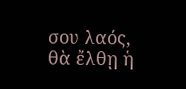σου λαός, θὰ ἔλθῃ ἡ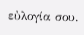εὐλογία σου.